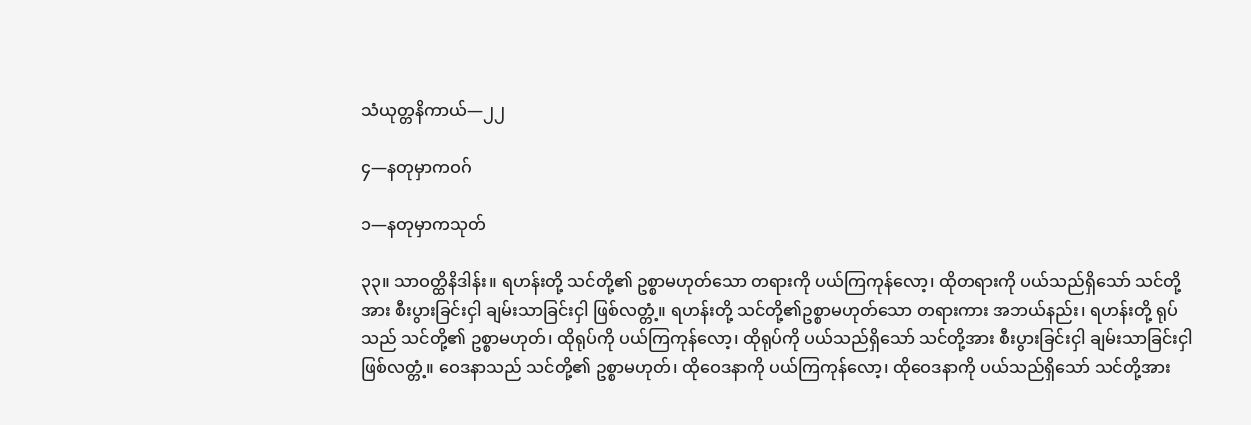သံယုတ္တနိကာယ်—၂၂

၄—နတုမှာကဝဂ်

၁—နတုမှာကသုတ်

၃၃။ သာဝတ္ထိနိဒါန်း။ ရဟန်းတို့ သင်တို့၏ ဥစ္စာမဟုတ်သော တရားကို ပယ်ကြကုန်လော့၊ ထိုတရားကို ပယ်သည်ရှိသော် သင်တို့အား စီးပွားခြင်းငှါ ချမ်းသာခြင်းငှါ ဖြစ်လတ္တံ့။ ရဟန်းတို့ သင်တို့၏ဥစ္စာမဟုတ်သော တရားကား အဘယ်နည်း၊ ရဟန်းတို့ ရုပ်သည် သင်တို့၏ ဥစ္စာမဟုတ်၊ ထိုရုပ်ကို ပယ်ကြကုန်လော့၊ ထိုရုပ်ကို ပယ်သည်ရှိသော် သင်တို့အား စီးပွားခြင်းငှါ ချမ်းသာခြင်းငှါ ဖြစ်လတ္တံ့။ ဝေဒနာသည် သင်တို့၏ ဥစ္စာမဟုတ်၊ ထိုဝေဒနာကို ပယ်ကြကုန်လော့၊ ထိုဝေဒနာကို ပယ်သည်ရှိသော် သင်တို့အား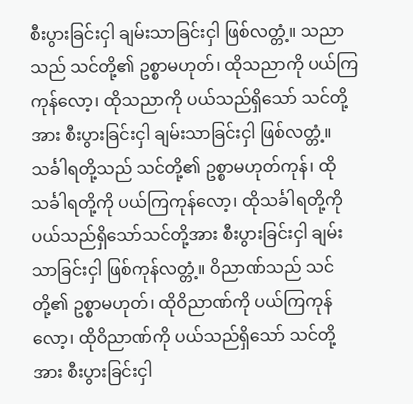စီးပွားခြင်းငှါ ချမ်းသာခြင်းငှါ ဖြစ်လတ္တံ့။ သညာသည် သင်တို့၏ ဥစ္စာမဟုတ်၊ ထိုသညာကို ပယ်ကြကုန်လော့၊ ထိုသညာကို ပယ်သည်ရှိသော် သင်တို့အား စီးပွားခြင်းငှါ ချမ်းသာခြင်းငှါ ဖြစ်လတ္တံ့။ သင်္ခါရတို့သည် သင်တို့၏ ဥစ္စာမဟုတ်ကုန်၊ ထိုသင်္ခါရတို့ကို ပယ်ကြကုန်လော့၊ ထိုသင်္ခါရတို့ကို ပယ်သည်ရှိသော်သင်တို့အား စီးပွားခြင်းငှါ ချမ်းသာခြင်းငှါ ဖြစ်ကုန်လတ္တံ့။ ဝိညာဏ်သည် သင်တို့၏ ဥစ္စာမဟုတ်၊ ထိုဝိညာဏ်ကို ပယ်ကြကုန်လော့၊ ထိုဝိညာဏ်ကို ပယ်သည်ရှိသော် သင်တို့အား စီးပွားခြင်းငှါ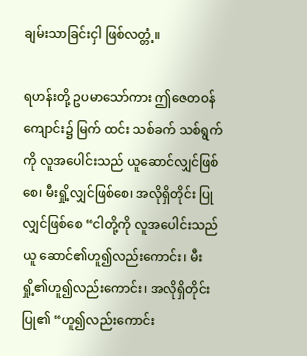ချမ်းသာခြင်းငှါ ဖြစ်လတ္တံ့။

ရဟန်းတို့ ဥပမာသော်ကား ဤဇေတဝန်ကျောင်း၌ မြက် ထင်း သစ်ခက် သစ်ရွက်ကို လူအပေါင်းသည် ယူဆောင်လျှင်ဖြစ်စေ၊ မီးရှို့လျှင်ဖြစ်စေ၊ အလိုရှိတိုင်း ပြုလျှင်ဖြစ်စေ “ငါတို့ကို လူအပေါင်းသည်ယူ ဆောင်၏ဟူ၍လည်းကောင်း၊ မီးရှို့၏ဟူ၍လည်းကောင်း၊ အလိုရှိတိုင်းပြု၏ “ဟူ၍လည်းကောင်း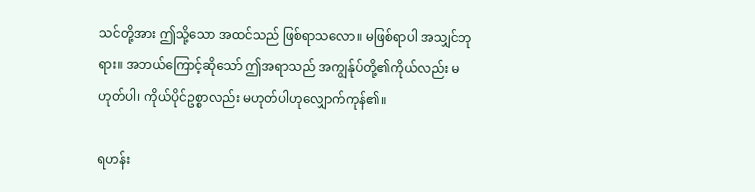သင်တို့အား ဤသို့သော အထင်သည် ဖြစ်ရာသလော။ မဖြစ်ရာပါ အသျှင်ဘုရား။ အဘယ်ကြောင့်ဆိုသော် ဤအရာသည် အကျွန်ုပ်တို့၏ကိုယ်လည်း မဟုတ်ပါ၊ ကိုယ်ပိုင်ဥစ္စာလည်း မဟုတ်ပါဟုလျှောက်ကုန်၏။

ရဟန်း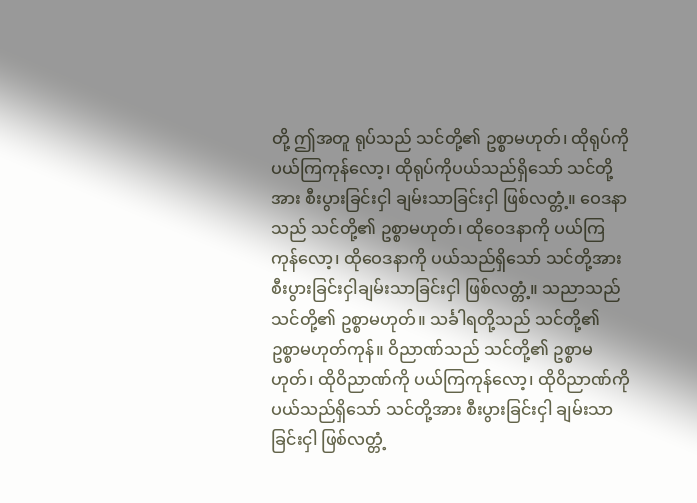တို့ ဤအတူ ရုပ်သည် သင်တို့၏ ဥစ္စာမဟုတ်၊ ထိုရုပ်ကို ပယ်ကြကုန်လော့၊ ထိုရုပ်ကိုပယ်သည်ရှိသော် သင်တို့အား စီးပွားခြင်းငှါ ချမ်းသာခြင်းငှါ ဖြစ်လတ္တံ့။ ဝေဒနာသည် သင်တို့၏ ဥစ္စာမဟုတ်၊ ထိုဝေဒနာကို ပယ်ကြကုန်လော့၊ ထိုဝေဒနာကို ပယ်သည်ရှိသော် သင်တို့အား စီးပွားခြင်းငှါချမ်းသာခြင်းငှါ ဖြစ်လတ္တံ့။ သညာသည် သင်တို့၏ ဥစ္စာမဟုတ်။ သင်္ခါရတို့သည် သင်တို့၏ ဥစ္စာမဟုတ်ကုန်။ ဝိညာဏ်သည် သင်တို့၏ ဥစ္စာမဟုတ်၊ ထိုဝိညာဏ်ကို ပယ်ကြကုန်လော့၊ ထိုဝိညာဏ်ကို ပယ်သည်ရှိသော် သင်တို့အား စီးပွားခြင်းငှါ ချမ်းသာခြင်းငှါ ဖြစ်လတ္တံ့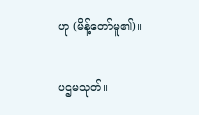ဟု (မိန့်တော်မူ၏)။

ပဌမသုတ်။